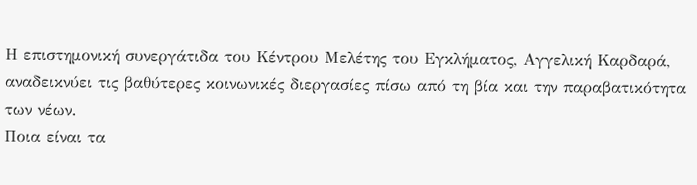Η επιστημονική συνεργάτιδα του Κέντρου Μελέτης του Εγκλήματος, Αγγελική Καρδαρά, αναδεικνύει τις βαθύτερες κοινωνικές διεργασίες πίσω από τη βία και την παραβατικότητα των νέων.
Ποια είναι τα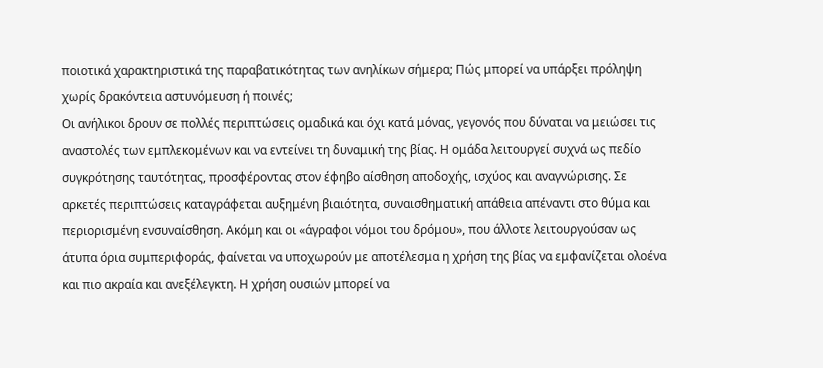ποιοτικά χαρακτηριστικά της παραβατικότητας των ανηλίκων σήμερα; Πώς μπορεί να υπάρξει πρόληψη χωρίς δρακόντεια αστυνόμευση ή ποινές;
Οι ανήλικοι δρουν σε πολλές περιπτώσεις ομαδικά και όχι κατά μόνας, γεγονός που δύναται να μειώσει τις αναστολές των εμπλεκομένων και να εντείνει τη δυναμική της βίας. Η ομάδα λειτουργεί συχνά ως πεδίο συγκρότησης ταυτότητας, προσφέροντας στον έφηβο αίσθηση αποδοχής, ισχύος και αναγνώρισης. Σε αρκετές περιπτώσεις καταγράφεται αυξημένη βιαιότητα, συναισθηματική απάθεια απέναντι στο θύμα και περιορισμένη ενσυναίσθηση. Ακόμη και οι «άγραφοι νόμοι του δρόμου», που άλλοτε λειτουργούσαν ως άτυπα όρια συμπεριφοράς, φαίνεται να υποχωρούν με αποτέλεσμα η χρήση της βίας να εμφανίζεται ολοένα και πιο ακραία και ανεξέλεγκτη. Η χρήση ουσιών μπορεί να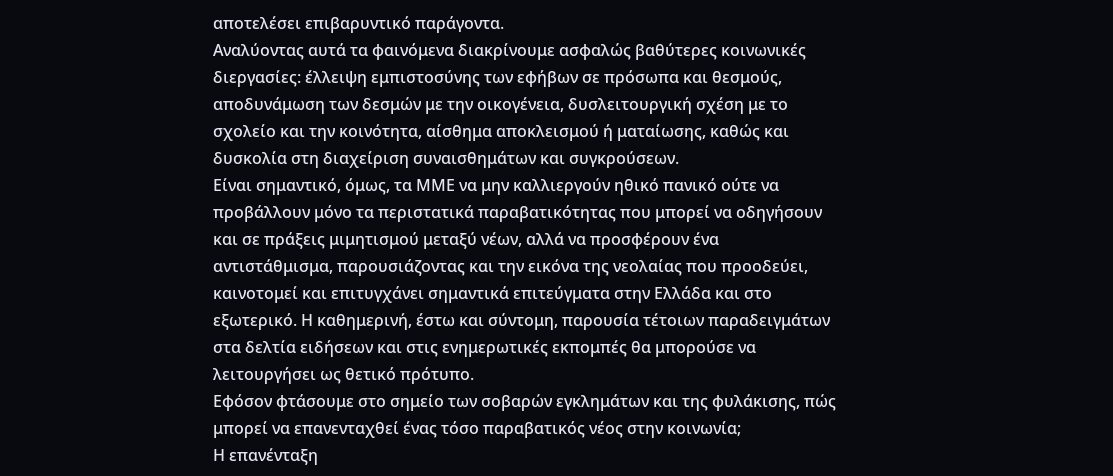αποτελέσει επιβαρυντικό παράγοντα.
Αναλύοντας αυτά τα φαινόμενα διακρίνουμε ασφαλώς βαθύτερες κοινωνικές διεργασίες: έλλειψη εμπιστοσύνης των εφήβων σε πρόσωπα και θεσμούς, αποδυνάμωση των δεσμών με την οικογένεια, δυσλειτουργική σχέση με το σχολείο και την κοινότητα, αίσθημα αποκλεισμού ή ματαίωσης, καθώς και δυσκολία στη διαχείριση συναισθημάτων και συγκρούσεων.
Είναι σημαντικό, όμως, τα ΜΜΕ να μην καλλιεργούν ηθικό πανικό ούτε να προβάλλουν μόνο τα περιστατικά παραβατικότητας που μπορεί να οδηγήσουν και σε πράξεις μιμητισμού μεταξύ νέων, αλλά να προσφέρουν ένα αντιστάθμισμα, παρουσιάζοντας και την εικόνα της νεολαίας που προοδεύει, καινοτομεί και επιτυγχάνει σημαντικά επιτεύγματα στην Ελλάδα και στο εξωτερικό. Η καθημερινή, έστω και σύντομη, παρουσία τέτοιων παραδειγμάτων στα δελτία ειδήσεων και στις ενημερωτικές εκπομπές θα μπορούσε να λειτουργήσει ως θετικό πρότυπο.
Εφόσον φτάσουμε στο σημείο των σοβαρών εγκλημάτων και της φυλάκισης, πώς μπορεί να επανενταχθεί ένας τόσο παραβατικός νέος στην κοινωνία;
Η επανένταξη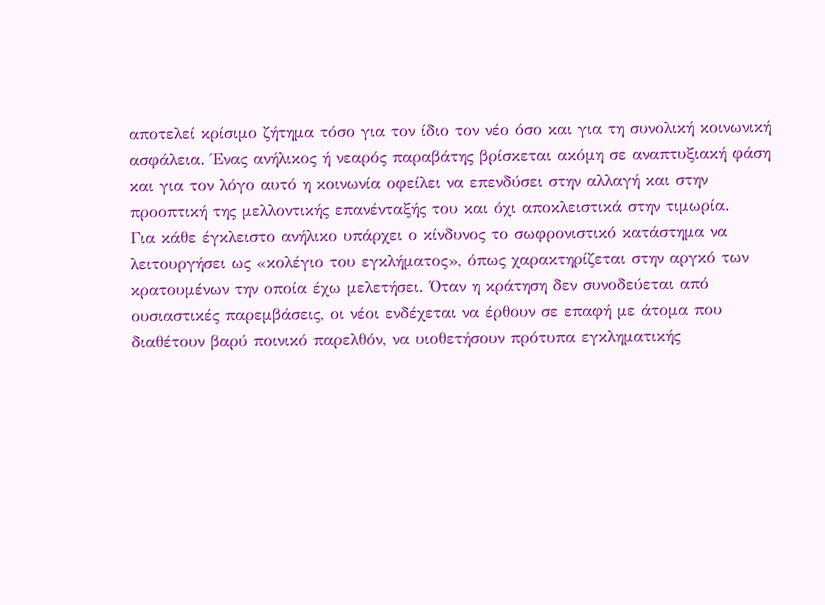αποτελεί κρίσιμο ζήτημα τόσο για τον ίδιο τον νέο όσο και για τη συνολική κοινωνική ασφάλεια. Ένας ανήλικος ή νεαρός παραβάτης βρίσκεται ακόμη σε αναπτυξιακή φάση και για τον λόγο αυτό η κοινωνία οφείλει να επενδύσει στην αλλαγή και στην προοπτική της μελλοντικής επανένταξής του και όχι αποκλειστικά στην τιμωρία.
Για κάθε έγκλειστο ανήλικο υπάρχει ο κίνδυνος το σωφρονιστικό κατάστημα να λειτουργήσει ως «κολέγιο του εγκλήματος», όπως χαρακτηρίζεται στην αργκό των κρατουμένων την οποία έχω μελετήσει. Όταν η κράτηση δεν συνοδεύεται από ουσιαστικές παρεμβάσεις, οι νέοι ενδέχεται να έρθουν σε επαφή με άτομα που διαθέτουν βαρύ ποινικό παρελθόν, να υιοθετήσουν πρότυπα εγκληματικής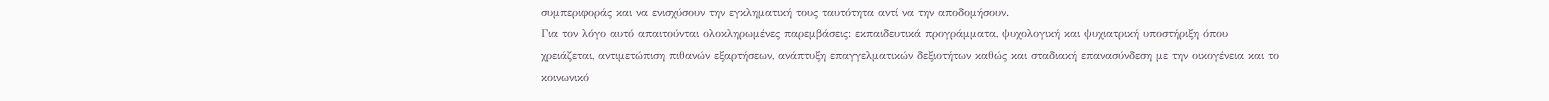συμπεριφοράς και να ενισχύσουν την εγκληματική τους ταυτότητα αντί να την αποδομήσουν.
Για τον λόγο αυτό απαιτούνται ολοκληρωμένες παρεμβάσεις: εκπαιδευτικά προγράμματα, ψυχολογική και ψυχιατρική υποστήριξη όπου χρειάζεται, αντιμετώπιση πιθανών εξαρτήσεων, ανάπτυξη επαγγελματικών δεξιοτήτων καθώς και σταδιακή επανασύνδεση με την οικογένεια και το κοινωνικό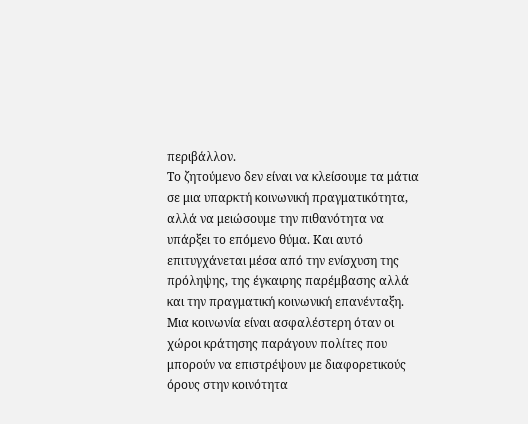περιβάλλον.
Το ζητούμενο δεν είναι να κλείσουμε τα μάτια σε μια υπαρκτή κοινωνική πραγματικότητα, αλλά να μειώσουμε την πιθανότητα να υπάρξει το επόμενο θύμα. Και αυτό επιτυγχάνεται μέσα από την ενίσχυση της πρόληψης, της έγκαιρης παρέμβασης αλλά και την πραγματική κοινωνική επανένταξη. Μια κοινωνία είναι ασφαλέστερη όταν οι χώροι κράτησης παράγουν πολίτες που μπορούν να επιστρέψουν με διαφορετικούς όρους στην κοινότητα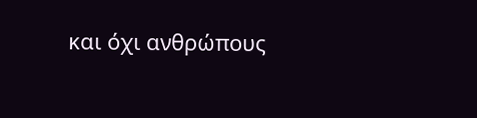και όχι ανθρώπους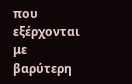που εξέρχονται με βαρύτερη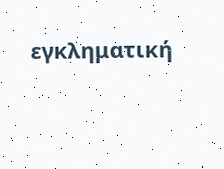εγκληματική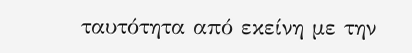ταυτότητα από εκείνη με την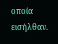οποία εισήλθαν.